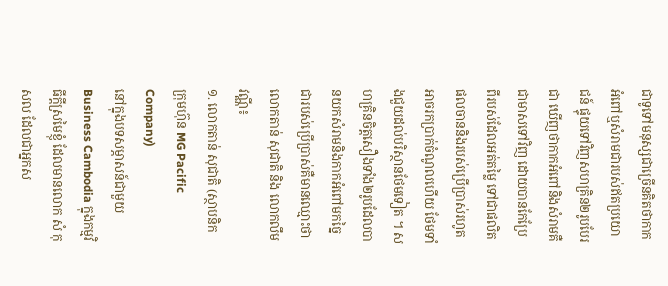ជាទូទៅមនុស្សជាច្រើនគិតថាកាកអំពៅឬសំរាមជារបស់ឥតប្រយោជន៍ ផ្ទុយទៅវិញសហគ្រិន២រូបបែរជា ឃើញថាកាកអំពៅនិងសំរាមគឺជាមាសទៅវិញ ដោយបានកែប្រែពីរបស់ដែលអត់តម្លៃ ទៅជាផលិតផលចាននិងរបស់ប្រើប្រាស់រហូត អាចរកប្រាក់ចំណូលហើយ ថែមទាំងជួយដល់បរិស្ថានថែមទៀត ។ សហគ្រិនចិត្តសឿងទាំង២រូបដែលបានយកសំរាមនិងកាកអំពៅមកច្នៃជារបស់ប្រើប្រាស់គឺមានឈ្មោះថាលោកតាន់ សុជាតិ និង លោកលឹម វណ្ណី៖
១. លោកតាន់ សុជាតិ (ស្ថាបនិកក្រុមហ៊ុន MG Pacific Company)
នៅក្នុងបទសម្ភាសន៍ជាមួយ Business Cambodia ក្នុងកម្មវិធីក្តីស្រមៃខ្ញុំ ដែលមានលោក សំ កុសល ដែលជាអ្នកស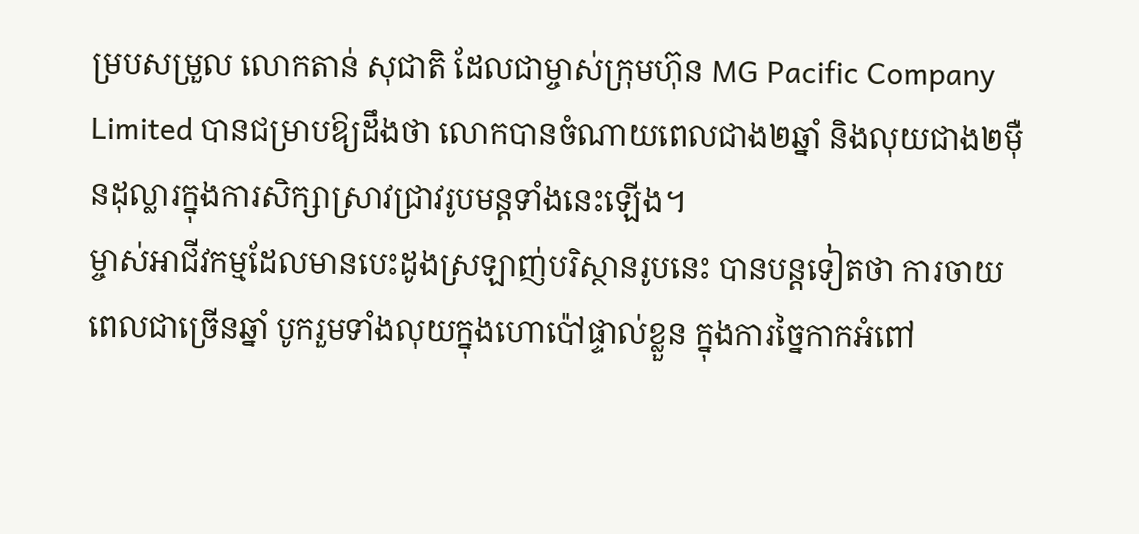ម្របសម្រួល លោកតាន់ សុជាតិ ដែលជាម្ចាស់ក្រុមហ៊ុន MG Pacific Company Limited បានជម្រាបឱ្យដឹងថា លោកបានចំណាយពេលជាង២ឆ្នាំ និងលុយជាង២ម៉ឺនដុល្លារក្នុងការសិក្សាស្រាវជ្រាវរូបមន្តទាំងនេះឡើង។
ម្ចាស់អាជីវកម្មដែលមានបេះដូងស្រឡាញ់បរិស្ថានរូបនេះ បានបន្តទៀតថា ការចាយពេលជាច្រើនឆ្នាំ បូករួមទាំងលុយក្នុងហោប៉ៅផ្ទាល់ខ្លួន ក្នុងការច្នៃកាកអំពៅ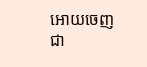អោយចេញជា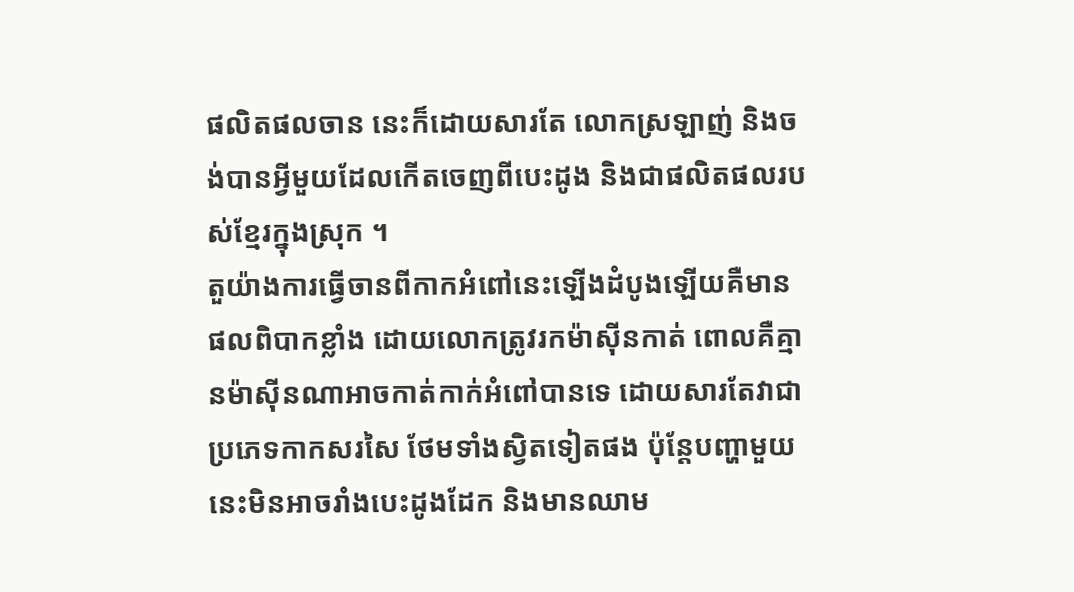ផលិតផលចាន នេះក៏ដោយសារតែ លោកស្រឡាញ់ និងចង់បានអ្វីមួយដែលកើតចេញពីបេះដូង និងជាផលិតផលរបស់ខ្មែរក្នុងស្រុក ។
តួយ៉ាងការធ្វើចានពីកាកអំពៅនេះឡើងដំបូងឡើយគឺមានផលពិបាកខ្លាំង ដោយលោកត្រូវរកម៉ាស៊ីនកាត់ ពោលគឺគ្មានម៉ាស៊ីនណាអាចកាត់កាក់អំពៅបានទេ ដោយសារតែវាជាប្រភេទកាកសរសៃ ថែមទាំងស្វិតទៀតផង ប៉ុន្តែបញ្ហាមួយនេះមិនអាចរាំងបេះដូងដែក និងមានឈាម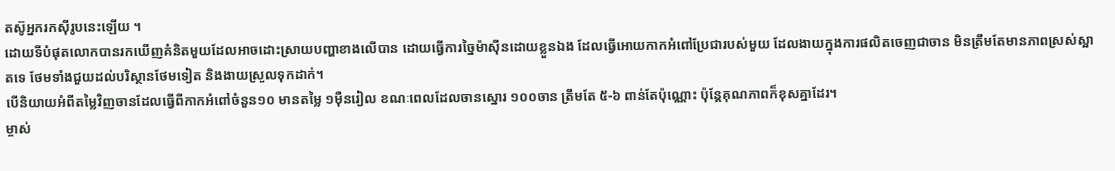តស៊ូអ្នករកស៊ីរូបនេះឡើយ ។
ដោយទីបំផុតលោកបានរកឃើញគំនិតមួយដែលអាចដោះស្រាយបញ្ហាខាងលើបាន ដោយធ្វើការច្នៃម៉ាស៊ីនដោយខ្លួនឯង ដែលធ្វើអោយកាកអំពៅប្រែជារបស់មួយ ដែលងាយក្នុងការផលិតចេញជាចាន មិនត្រឹមតែមានភាពស្រស់ស្អាតទេ ថែមទាំងជួយដល់បរិស្ថានថែមទៀត និងងាយស្រួលទុកដាក់។
បើនិយាយអំពីតម្លៃវិញចានដែលធ្វើពីកាកអំពៅចំនួន១០ មានតម្លៃ ១ម៉ឺនរៀល ខណៈពេលដែលចានស្នោរ ១០០ចាន ត្រឹមតែ ៥-៦ ពាន់តែប៉ុណ្ណោះ ប៉ុន្តែគុណភាពក៏ខុសគ្នាដែរ។
ម្ចាស់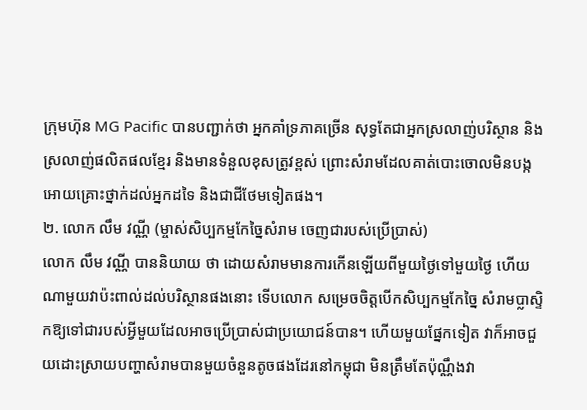ក្រុមហ៊ុន MG Pacific បានបញ្ជាក់ថា អ្នកគាំទ្រភាគច្រើន សុទ្ធតែជាអ្នកស្រលាញ់បរិស្ថាន និងស្រលាញ់ផលិតផលខ្មែរ និងមានទំនួលខុសត្រូវខ្ពស់ ព្រោះសំរាមដែលគាត់បោះចោលមិនបង្កអោយគ្រោះថ្នាក់ដល់អ្នកដទៃ និងជាជីថែមទៀតផង។
២. លោក លឹម វណ្ណី (ម្ចាស់សិប្បកម្មកែច្នៃសំរាម ចេញជារបស់ប្រើប្រាស់)
លោក លឹម វណ្ណី បាននិយាយ ថា ដោយសំរាមមានការកើនឡើយពីមួយថ្ងៃទៅមួយថ្ងៃ ហើយណាមួយវាប៉ះពាល់ដល់បរិស្ថានផងនោះ ទើបលោក សម្រេចចិត្តបើកសិប្បកម្មកែច្នៃ សំរាមប្លាស្ទិកឱ្យទៅជារបស់អ្វីមួយដែលអាចប្រើប្រាស់ជាប្រយោជន៍បាន។ ហើយមួយផ្នែកទៀត វាក៏អាចជួយដោះស្រាយបញ្ហាសំរាមបានមួយចំនួនតូចផងដែរនៅកម្ពុជា មិនត្រឹមតែប៉ុណ្ណឹងវា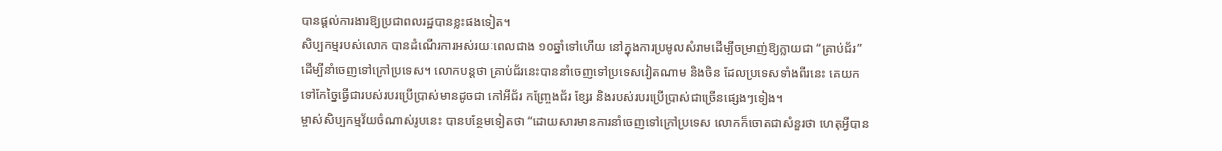បានផ្ដល់ការងារឱ្យប្រជាពលរដ្ឋបានខ្លះផងទៀត។
សិប្បកម្មរបស់លោក បានដំណើរការអស់រយៈពេលជាង ១០ឆ្នាំទៅហើយ នៅក្នុងការប្រមូលសំរាមដើម្បីចម្រាញ់ឱ្យក្លាយជា “គ្រាប់ជ័រ” ដើម្បីនាំចេញទៅក្រៅប្រទេស។ លោកបន្តថា គ្រាប់ជ័រនេះបាននាំចេញទៅប្រទេសវៀតណាម និងចិន ដែលប្រទេសទាំងពីរនេះ គេយកទៅកែច្នៃធ្វើជារបស់របរប្រើប្រាស់មានដូចជា កៅអីជ័រ កញ្រ្ចែងជ័រ ខ្សែរ និងរបស់របរប្រើប្រាស់ជាច្រើនផ្សេងៗទៀង។
ម្ចាស់សិប្បកម្មវ័យចំណាស់រូបនេះ បានបន្ថែមទៀតថា “ដោយសារមានការនាំចេញទៅក្រៅប្រទេស លោកក៏ចោតជាសំនួរថា ហេតុអ្វីបាន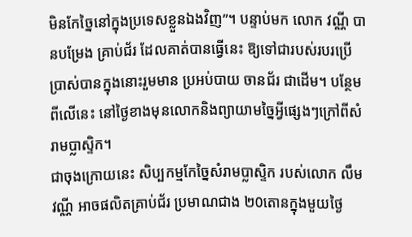មិនកែច្នៃនៅក្នុងប្រទេសខ្លួនឯងវិញ”។ បន្ទាប់មក លោក វណ្ណី បានបម្រែង គ្រាប់ជ័រ ដែលគាត់បានធ្វើនេះ ឱ្យទៅជារបស់របរប្រើប្រាស់បានក្នុងនោះរួមមាន ប្រអប់បាយ ចានជ័រ ជាដើម។ បន្ថែមពីលើនេះ នៅថ្ងៃខាងមុនលោកនិងព្យាយាមច្នៃអ្វីផ្សេងៗក្រៅពីសំរាមប្លាស្ទិក។
ជាចុងក្រោយនេះ សិប្បកម្មកែច្នៃសំរាមប្លាស្ទិក របស់លោក លឹម វណ្ណី អាចផលិតគ្រាប់ជ័រ ប្រមាណជាង ២0តោនក្នុងមួយថ្ងៃ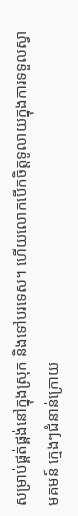សម្រាប់ផ្គត់ផ្គង់នៅក្នុងស្រុក និងទៅបរទេស។ ហើយលោកបើកចិត្តទូលាយក្នុងការទទួលស្វាមគមន៍ ក្មេងៗជំនាន់ក្រោយ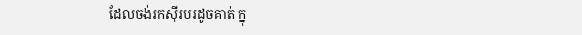ដែលចង់រកស៊ីរបរដូចគាត់ ក្នុ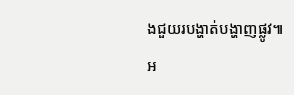ងជួយរបង្ហាត់បង្ហាញផ្លូវ៕
អ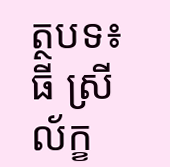ត្ថបទ៖ ធី ស្រីល័ក្ខ